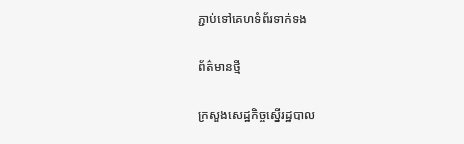ភ្ជាប់ទៅគេហទំព័រទាក់ទង

ព័ត៌មានថ្មី

ក្រសួងសេដ្ឋកិច្ចស្នើរដ្ឋបាល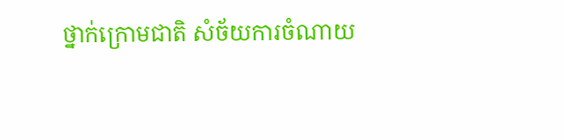ថ្នាក់ក្រោមជាតិ សំច័យការចំណាយ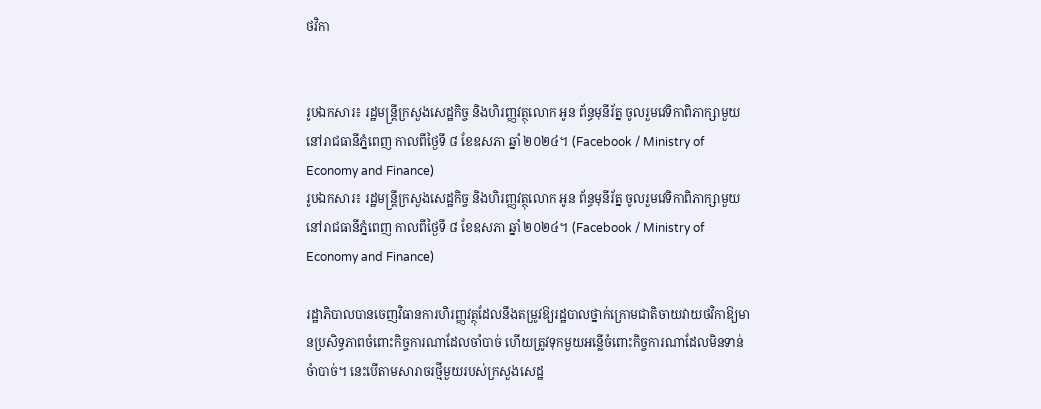ថវិកា


រូបឯកសារ៖ រដ្ឋមន្ត្រីក្រសួងសេដ្ឋកិច្ច និងហិរញ្ញវត្ថុលោក អូន ព័ន្ធមុនីរ័ត្ន ចូលរួមវេទិកាពិភាក្សាមួយ នៅរាជធានីភ្នំពេញ កាលពីថ្ងៃទី ៨ ខែឧសភា ឆ្នាំ ២០២៤។ (Facebook / Ministry of Economy and Finance)
រូបឯកសារ៖ រដ្ឋមន្ត្រីក្រសួងសេដ្ឋកិច្ច និងហិរញ្ញវត្ថុលោក អូន ព័ន្ធមុនីរ័ត្ន ចូលរួមវេទិកាពិភាក្សាមួយ នៅរាជធានីភ្នំពេញ កាលពីថ្ងៃទី ៨ ខែឧសភា ឆ្នាំ ២០២៤។ (Facebook / Ministry of Economy and Finance)

រដ្ឋាភិបាលបានចេញវិធានការហិរញ្ញវត្ថុដែលនឹងតម្រូវឱ្យរដ្ឋបាលថ្នាក់ក្រោមជាតិចាយវាយថវិកាឱ្យមានប្រសិទ្ធភាពចំពោះកិច្ចការណាដែលចាំបាច់ ហើយត្រូវទុកមួយអន្លើចំពោះកិច្ចការណាដែលមិនទាន់ចំាបាច់។ នេះបើតាមសារាចរថ្មីមួយរបស់ក្រសួងសេដ្ឋ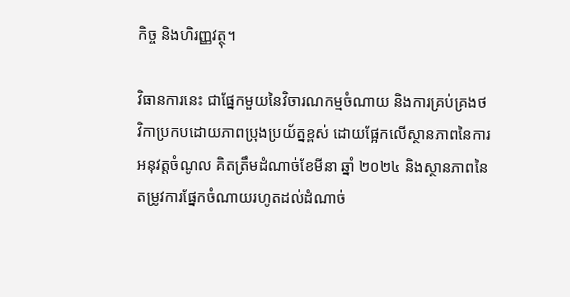កិច្ច និងហិរញ្ញវត្ថុ។

វិធានការនេះ ជាផ្នែកមួយនៃវិចារណកម្មចំណាយ និងការគ្រប់គ្រងថវិកាប្រកបដោយភាពប្រុងប្រយ័ត្នខ្ពស់ ដោយផ្អែកលើស្ថានភាពនៃការអនុវត្តចំណូល គិតត្រឹមដំណាច់ខែមីនា ឆ្នាំ ២០២៤ និងស្ថានភាពនៃតម្រូវការផ្នែកចំណាយរហូតដល់ដំណាច់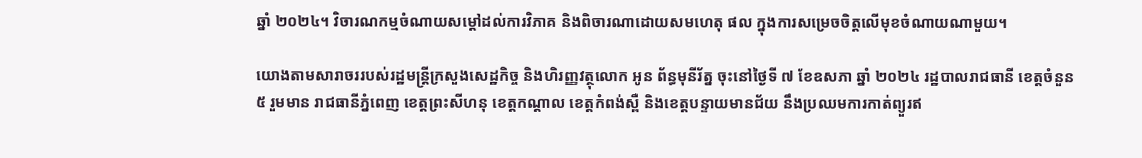ឆ្នាំ ២០២៤។ វិចារណកម្មចំណាយសម្តៅដល់ការវិភាគ និងពិចារណាដោយសមហេតុ ផល ក្នុងការសម្រេចចិត្តលើមុខចំណាយណាមួយ។

យោងតាមសារាចររបស់រដ្ឋមន្ត្រីក្រសួងសេដ្ឋកិច្ច និងហិរញ្ញវត្ថុលោក អូន ព័ន្ធមុនីរ័ត្ន ចុះនៅថ្ងៃទី ៧ ខែឧសភា ឆ្នាំ ២០២៤ រដ្ឋបាលរាជធានី ខេត្តចំនួន ៥ រួមមាន រាជធានីភ្នំពេញ ខេត្តព្រះសីហនុ ខេត្តកណ្តាល ខេត្តកំពង់ស្ពឺ និងខេត្តបន្ទាយមានជ័យ នឹងប្រឈមការកាត់ព្យួរឥ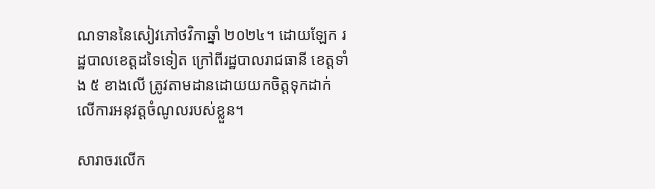ណទាននៃសៀវភៅថវិកាឆ្នាំ ២០២៤។ ដោយឡែក រដ្ឋបាលខេត្តដទៃទៀត ក្រៅពីរដ្ឋបាលរាជធានី ខេត្តទាំង ៥ ខាងលើ ត្រូវតាមដានដោយយកចិត្តទុកដាក់លើការអនុវត្តចំណូលរបស់ខ្លួន។

សារាចរលើក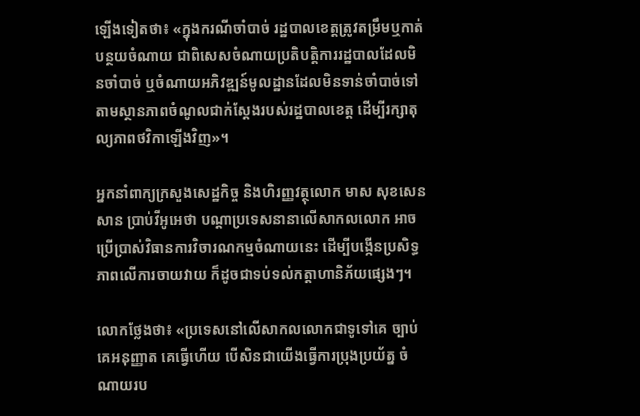ឡើងទៀតថា៖ «ក្នុងករណីចាំបាច់ រដ្ឋបាលខេត្តត្រូវតម្រឹមឬកាត់បន្ថយចំណាយ ជាពិសេសចំណាយប្រតិបត្តិការរដ្ឋបាលដែលមិនចាំបាច់ ឬចំណាយអភិវឌ្ឍន៍មូលដ្ឋានដែលមិនទាន់ចាំបាច់ទៅតាមស្ថានភាពចំណូលជាក់ស្តែងរបស់រដ្ឋបាលខេត្ត ដើម្បីរក្សាតុល្យភាពថវិកាឡើងវិញ»។

អ្នកនាំពាក្យក្រសួងសេដ្ឋកិច្ច និងហិរញ្ញវត្ថុលោក មាស សុខសេនសាន ប្រាប់វីអូអេថា បណ្តាប្រទេសនានាលើសាកលលោក អាចប្រើប្រាស់វិធានការវិចារណកម្មចំណាយនេះ ដើម្បីបង្កើនប្រសិទ្ធភាពលើការចាយវាយ ក៏ដូចជាទប់ទល់កត្តាហានិភ័យផ្សេងៗ។

លោកថ្លែងថា៖ «ប្រទេសនៅលើសាកលលោកជាទូទៅគេ ច្បាប់គេអនុញ្ញាត គេធ្វើហើយ បើសិនជាយើងធ្វើការប្រុងប្រយ័ត្ន ចំណាយរប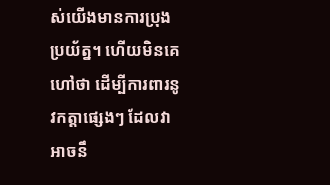ស់យើងមានការប្រុងប្រយ័ត្ន។ ហើយមិនគេហៅថា ដើម្បីការពារនូវកត្តាផ្សេងៗ ដែលវាអាចនឹ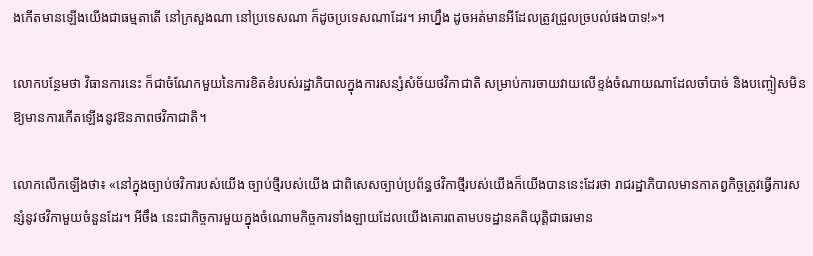ងកើតមានឡើងយើងជាធម្មតាតើ នៅក្រសួងណា នៅប្រទេសណា ក៏ដូចប្រទេសណាដែរ។ អាហ្នឹង ដូចអត់មានអីដែលត្រូវជ្រួលច្របល់ផងបាទ!»។

លោកបន្ថែមថា វិធានការនេះ ក៏ជាចំណែកមួយនៃការខិតខំរបស់រដ្ឋាភិបាលក្នុងការសន្សំសំច័យថវិកាជាតិ សម្រាប់ការចាយវាយលើខ្ទង់ចំណាយណាដែលចាំបាច់ និងបញ្ចៀសមិនឱ្យមានការកើតឡើងនូវឱនភាពថវិកាជាតិ។

លោកលើកឡើងថា៖ «នៅក្នុងច្បាប់ថវិការបស់យើង ច្បាប់ថ្មីរបស់យើង ជាពិសេសច្បាប់ប្រព័ន្ធថវិកាថ្មីរបស់យើងក៏យើងបាននេះដែរថា រាជរដ្ឋាភិបាលមានកាតព្វកិច្ចត្រូវធ្វើការសន្សំនូវថវិកាមួយចំនួនដែរ។ អីចឹង នេះជាកិច្ចការមួយក្នុងចំណោមកិច្ចការទាំងឡាយដែលយើងគោរពតាមបទដ្ឋានគតិយុត្តិជាធរមាន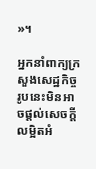»។

អ្នកនាំពាក្យក្រសួងសេដ្ឋកិច្ចរូបនេះមិនអាចផ្តល់សេចក្តីលម្អិតអំ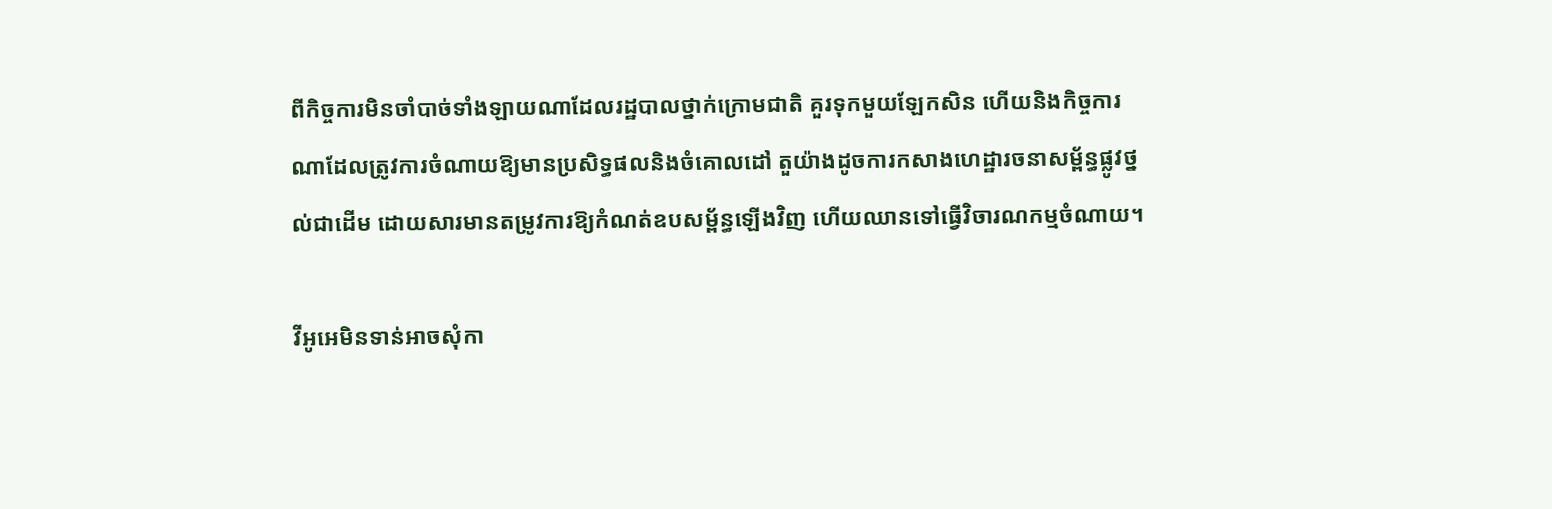ពីកិច្ចការមិនចាំបាច់ទាំងឡាយណាដែលរដ្ឋបាលថ្នាក់ក្រោមជាតិ គួរទុកមួយឡែកសិន ហើយនិងកិច្ចការណាដែលត្រូវការចំណាយឱ្យមានប្រសិទ្ធផលនិងចំគោលដៅ តួយ៉ាងដូចការកសាងហេដ្ឋារចនាសម្ព័ន្ធផ្លូវថ្នល់ជាដើម ដោយសារមានតម្រូវការឱ្យកំណត់ឧបសម្ព័ន្ធឡើងវិញ ហើយឈានទៅធ្វើវិចារណកម្មចំណាយ។

វីអូអេមិនទាន់អាចសុំកា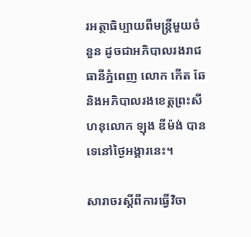រអត្ថាធិប្បាយពីមន្ត្រីមួយចំនួន ដូចជាអភិបាលរងរាជធានីភ្នំពេញ លោក កើត ឆែ និងអភិបាលរងខេត្តព្រះសីហនុលោក ឡុង ឌីម៉ង់ បានទេនៅថ្ងៃអង្គារនេះ។

សារាចរស្តីពីការធ្វើវិចា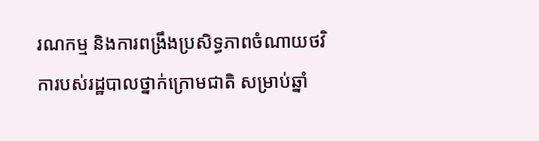រណកម្ម និងការពង្រឹងប្រសិទ្ធភាពចំណាយថវិការបស់រដ្ឋបាលថ្នាក់ក្រោមជាតិ សម្រាប់ឆ្នាំ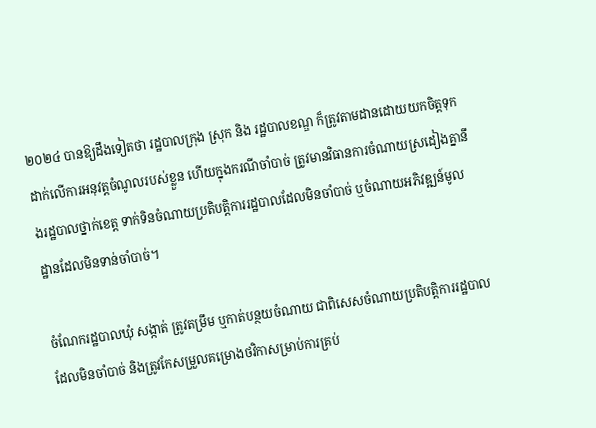២០២៤ បានឱ្យដឹងទៀតថា រដ្ឋបាលក្រុង ស្រុក និង រដ្ឋបាលខណ្ឌ ក៏ត្រូវតាមដានដោយយកចិត្តទុកដាក់លើការអនុវត្តចំណូលរបស់ខ្លួន ហើយក្នុងករណីចាំបាច់ ត្រូវមានវិធានការចំណាយស្រដៀងគ្នានឹងរដ្ឋបាលថ្នាក់ខេត្ត ទាក់ទិនចំណាយប្រតិបត្តិការរដ្ឋបាលដែលមិនចាំបាច់ ឬចំណាយអភិវឌ្ឍន៍មូលដ្ឋានដែលមិនទាន់ចាំបាច់។

ចំណែករដ្ឋបាលឃុំ សង្កាត់ ត្រូវតម្រឹម ឬកាត់បន្ថយចំណាយ ជាពិសេសចំណាយប្រតិបត្តិការរដ្ឋបាលដែលមិនចាំបាច់ និងត្រូវកែសម្រួលគម្រោងថវិកាសម្រាប់ការគ្រប់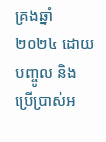គ្រងឆ្នាំ ២០២៤ ដោយបញ្ចូល និងប្រើប្រាស់អ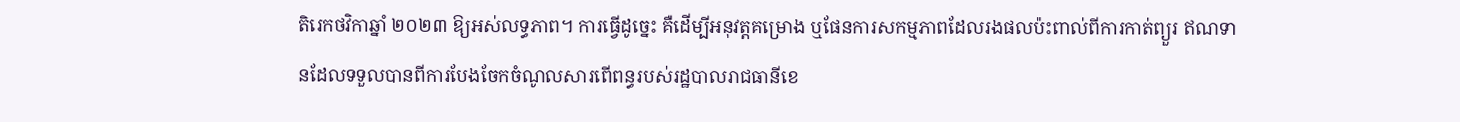តិរេកថវិកាឆ្នាំ ២០២៣ ឱ្យអស់លទ្ធភាព។ ការធ្វើដូច្នេះ គឺដើម្បីអនុវត្តគម្រោង ឬផែនការសកម្មភាពដែលរងផលប៉ះពាល់ពីការកាត់ព្យួរ ឥណទានដែលទទួលបានពីការបែងចែកចំណូលសារពើពន្ធរបស់រដ្ឋបាលរាជធានីខេ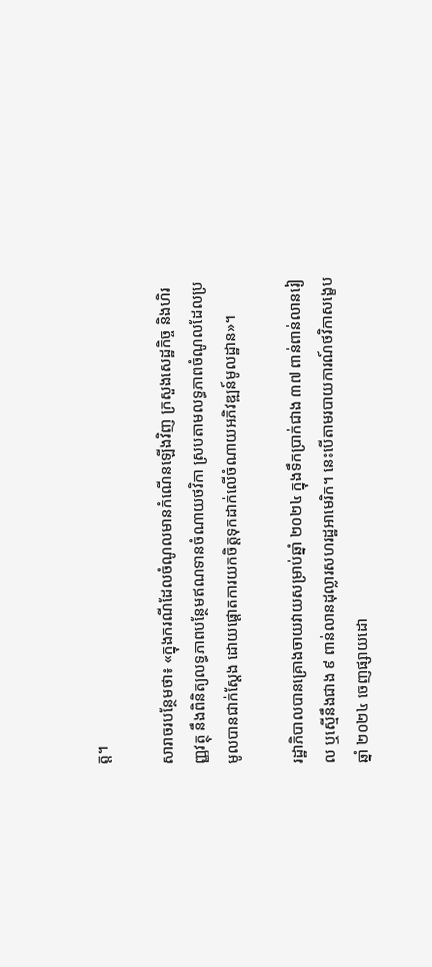ត្ត។

សារាចរបន្ថែមថា៖ «ក្នុងករណីដែលចំណូលមានកំណើនឡើងវិញ ក្រសួងសេដ្ឋកិច្ច និងហិរញ្ញវត្ថុ នឹងពិនិត្យលទ្ធភាពបន្ថែមឥណទានចំណាយថវិកា ស្របតាមលទ្ធភាពចំណូលដែលប្រមូលបានជាក់ស្តែង ដោយផ្តោតការយកចិត្តទុកដាក់លើចំណាយអភិវឌ្ឍន៍មូលដ្ឋាន»។

រដ្ឋាភិបាលបានគ្រោងចាយវាយសម្រាប់ឆ្នាំ ២០២៤ ក្នុងទឹកប្រាក់ជាង ៣៧ ពាន់ពាន់លានរៀល ឬស្មើនឹងជាង ៩ ពាន់លានដុល្លារសហរដ្ឋអាមេរិក។ នេះបើតាមរបាយការណ៍ថវិកាសង្ខេបឆ្នាំ ២០២៤ ចេញផ្សាយដោ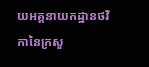យអគ្គនាយកដ្ឋានថវិកានៃក្រសួ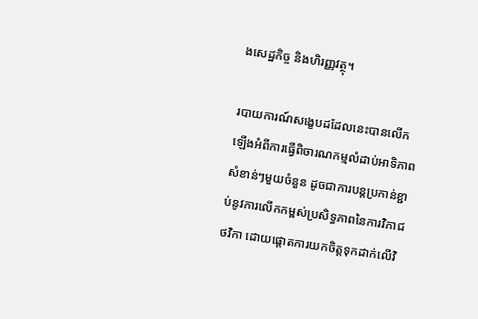ងសេដ្ឋកិច្ច និងហិរញ្ញវត្ថុ។

របាយការណ៍សង្ខេបដដែលនេះបានលើកឡើងអំពីការធ្វើពិចារណកម្មលំដាប់អាទិភាពសំខាន់ៗមួយចំនួន ដូចជាការបន្តប្រកាន់ខ្ជាប់នូវការលើកកម្ពស់ប្រសិទ្ធភាពនៃការវិភាជថវិកា ដោយផ្តោតការយកចិត្តទុកដាក់លើវិ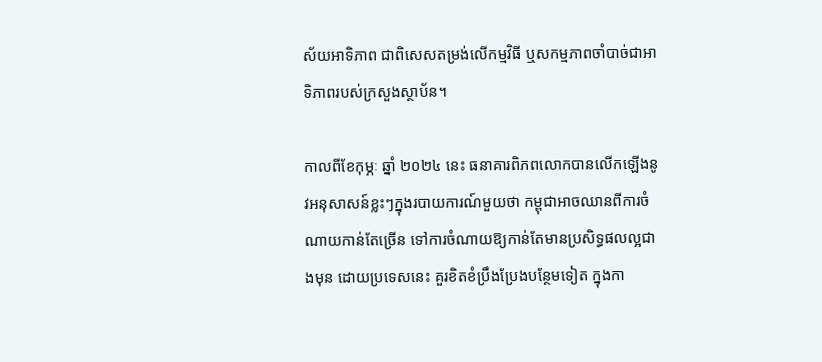ស័យអាទិភាព ជាពិសេសតម្រង់លើកម្មវិធី ឬសកម្មភាពចាំបាច់ជាអាទិភាពរបស់ក្រសួងស្ថាប័ន។

កាលពីខែកុម្ភៈ ឆ្នាំ ២០២៤ នេះ ធនាគារពិភពលោកបានលើកឡើងនូវអនុសាសន៍ខ្លះៗក្នុងរបាយការណ៍មួយថា កម្ពុជាអាចឈានពីការចំណាយកាន់តែច្រើន ទៅការចំណាយឱ្យកាន់តែមានប្រសិទ្ធផលល្អជាងមុន ដោយប្រទេសនេះ គួរខិតខំប្រឹងប្រែងបន្ថែមទៀត ក្នុងកា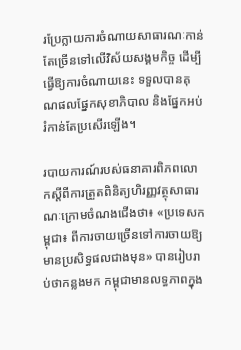រប្រែក្លាយការចំណាយសាធារណៈកាន់តែច្រើនទៅលើវិស័យសង្គមកិច្ច ដើម្បីធ្វើឱ្យការចំណាយនេះ ទទួលបានគុណផលផ្នែកសុខាភិបាល និងផ្នែកអប់រំកាន់តែប្រសើរឡើង។

របាយការណ៍របស់ធនាគារពិភពលោកស្តីពីការត្រួតពិនិត្យហិរញ្ញវត្ថុសាធារណៈក្រោមចំណងជើងថា៖ «ប្រទេសកម្ពុជា៖ ពីការចាយច្រើនទៅការចាយឱ្យមានប្រសិទ្ធផលជាងមុន» បានរៀបរាប់ថាកន្លងមក កម្ពុជាមានលទ្ធភាពក្នុង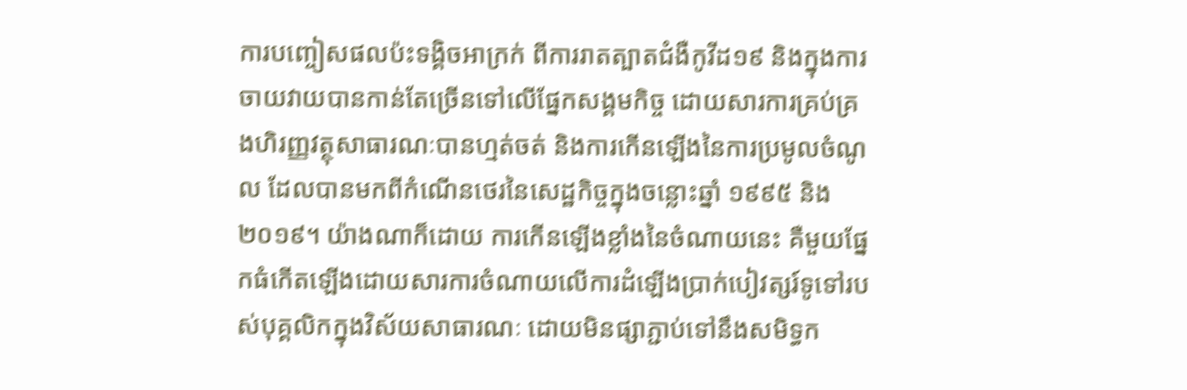ការបញ្ចៀសផលប៉ះទង្គិចអាក្រក់ ពីការរាតត្បាតជំងឺកូវីដ១៩ និងក្នុងការចាយវាយបានកាន់តែច្រើនទៅលើផ្នែកសង្គមកិច្ច ដោយសារការគ្រប់គ្រងហិរញ្ញវត្ថុសាធារណៈបានហ្មត់ចត់ និងការកើនឡើងនៃការប្រមូលចំណូល ដែលបានមកពីកំណើនថេរនៃសេដ្ឋកិច្ចក្នុងចន្លោះឆ្នាំ ១៩៩៥ និង ២០១៩។ យ៉ាងណាក៏ដោយ ការកើនឡើងខ្លាំងនៃចំណាយនេះ គឺមួយផ្នែកធំកើតឡើងដោយសារការចំណាយលើការដំឡើងប្រាក់បៀវត្សរ៍ទូទៅរបស់បុគ្គលិកក្នុងវិស័យសាធារណៈ ដោយមិនផ្សាភ្ជាប់ទៅនឹងសមិទ្ធក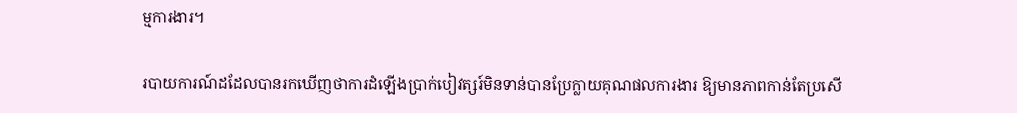ម្មការងារ។

របាយការណ៍ដដែលបានរកឃើញថាការដំឡើងប្រាក់បៀវត្សរ៍មិនទាន់បានប្រែក្លាយគុណផលការងារ ឱ្យមានភាពកាន់តែប្រសើ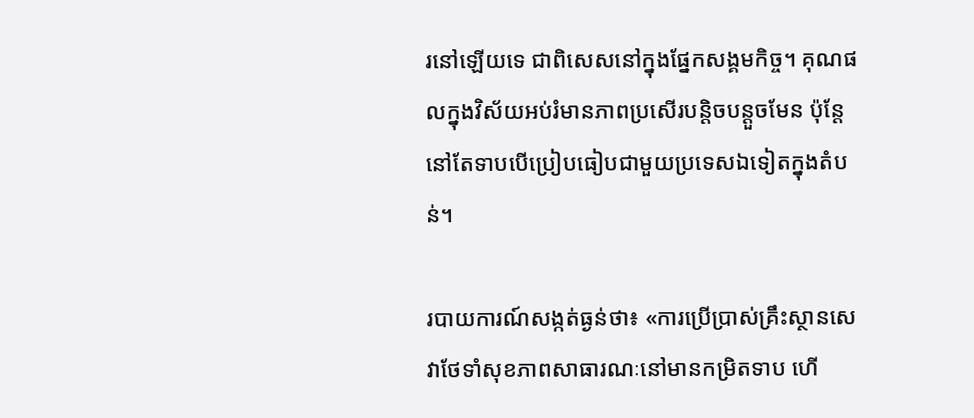រនៅឡើយទេ ជាពិសេសនៅក្នុងផ្នែកសង្គមកិច្ច។ គុណផលក្នុងវិស័យអប់រំមានភាពប្រសើរបន្តិចបន្តួចមែន ប៉ុន្តែនៅតែទាបបើប្រៀបធៀបជាមួយប្រទេសឯទៀតក្នុងតំបន់។

របាយការណ៍សង្កត់ធ្ងន់ថា៖ «ការប្រើប្រាស់គ្រឹះស្ថានសេវាថែទាំសុខភាពសាធារណៈនៅមានកម្រិតទាប ហើ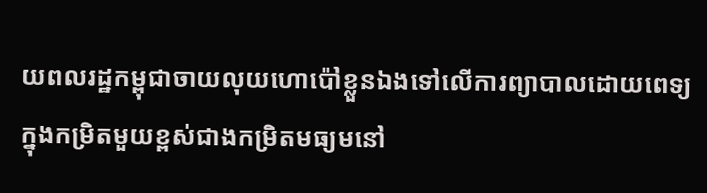យពលរដ្ឋកម្ពុជាចាយលុយហោប៉ៅខ្លួនឯងទៅលើការព្យាបាលដោយពេទ្យ ក្នុងកម្រិតមួយខ្ពស់ជាងកម្រិតមធ្យមនៅ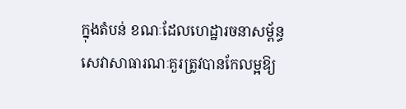ក្នុងតំបន់ ខណៈដែលហេដ្ឋារចនាសម្ព័ន្ធសេវាសាធារណៈគួរត្រូវបានកែលម្អឱ្យ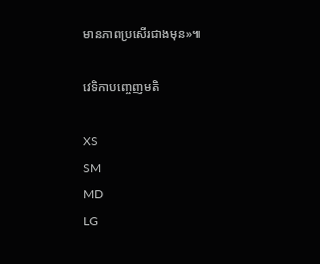មានភាពប្រសើរជាងមុន»៕

វេទិកាបញ្ចេញមតិ

XS
SM
MD
LG